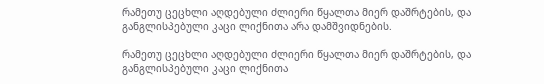რამეთუ ცეცხლი აღდებული ძლიერი წყალთა მიერ დაშრტების, და განგლისპებული კაცი ლიქნითა არა დამშვიდნების.

რამეთუ ცეცხლი აღდებული ძლიერი წყალთა მიერ დაშრტების, და განგლისპებული კაცი ლიქნითა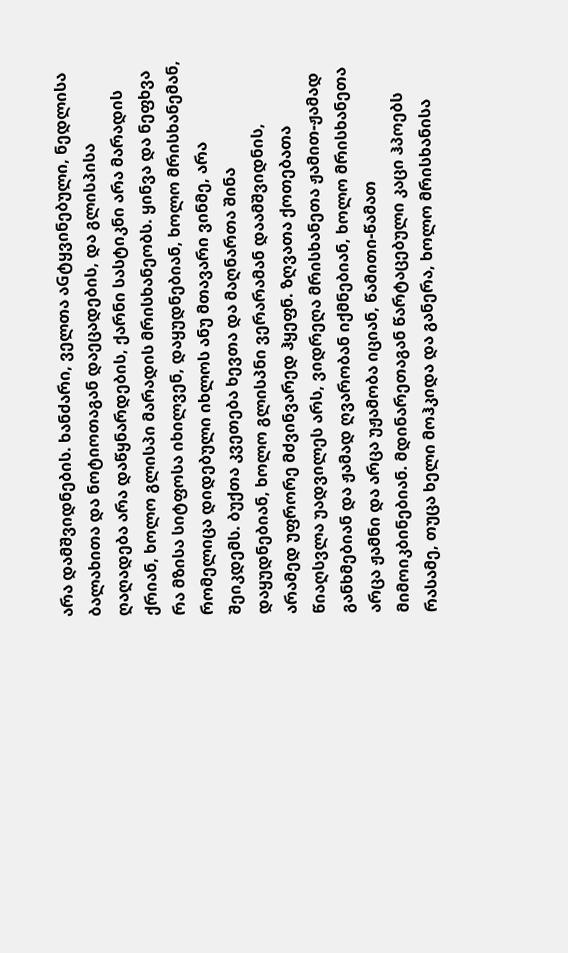არა დამშვიდნების. ხანძარი, ველთა აGტყვინებული, ნედლისა ბალახითა და ნოტიოთაგან დაეცადების, და გლისპისა ღაღადება არა დაწყნარდების, ქარნი სასტიკნი არა მარადის ქრიან, ხოლო გლისპი მარადის მრისხანეობს. ყინვა და ნეფხვა რა მზისა სიტფოსა იხილვენ, დაყუდნებიან, ხოლო მრისხანემან, რომელიცა დიდებული იხლოს ანუ მთავარი ვინმე, არა შეიკდემს. ბუქთა კვეთება ხევთა და მაღნართა შინა დაყუდნებიან, ხოლო გლისპნი ვერარამან დაამშვიდნის, არამედ უფრორე მძვინვარედ ჰყეფნ. ზღვათა ქოთებათა წიაღსვლა უადვილეს არს, ვიდრეღა მრისხანეთა ჟამით-ჟამად განხმებიან და ჟამად ღვარობან იქმნებიან, ხოლო მრისხანეთა არცა ჟამნი და არცა უჟამობა იციან, წამითი-წამათ მიმოიკბინებიან. მდინარეთაგან წარტაცებული კაცი ჰპოებს რასამე, თუცა ხელი მოჰკიდა და განერა, ხოლო მრისხანისა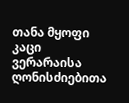თანა მყოფი კაცი ვერარაისა ღონისძიებითა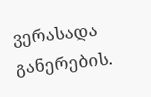ვერასადა განერების.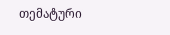თემატური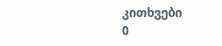კითხვები
0